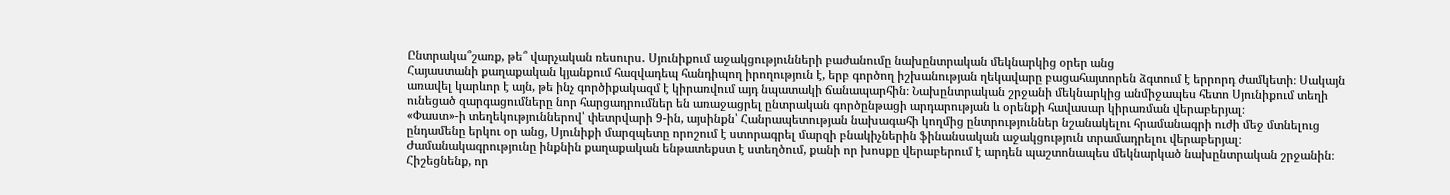Ընտրակա՞շառք, թե՞ վարչական ռեսուրս․ Սյունիքում աջակցությունների բաժանումը նախընտրական մեկնարկից օրեր անց
Հայաստանի քաղաքական կյանքում հազվադեպ հանդիպող իրողություն է, երբ գործող իշխանության ղեկավարը բացահայտորեն ձգտում է երրորդ ժամկետի։ Սակայն առավել կարևոր է այն, թե ինչ գործիքակազմ է կիրառվում այդ նպատակի ճանապարհին։ Նախընտրական շրջանի մեկնարկից անմիջապես հետո Սյունիքում տեղի ունեցած զարգացումները նոր հարցադրումներ են առաջացրել ընտրական գործընթացի արդարության և օրենքի հավասար կիրառման վերաբերյալ։
«Փաստ»-ի տեղեկություններով՝ փետրվարի 9-ին, այսինքն՝ Հանրապետության նախագահի կողմից ընտրություններ նշանակելու հրամանագրի ուժի մեջ մտնելուց ընդամենը երկու օր անց, Սյունիքի մարզպետը որոշում է ստորագրել մարզի բնակիչներին ֆինանսական աջակցություն տրամադրելու վերաբերյալ։ Ժամանակագրությունը ինքնին քաղաքական ենթատեքստ է ստեղծում, քանի որ խոսքը վերաբերում է արդեն պաշտոնապես մեկնարկած նախընտրական շրջանին։
Հիշեցնենք, որ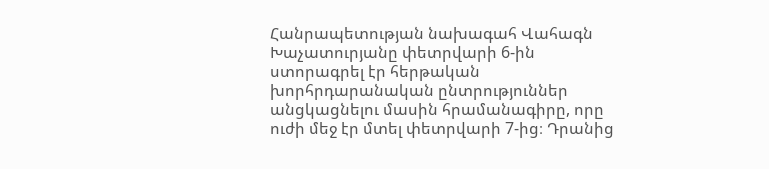Հանրապետության նախագահ Վահագն Խաչատուրյանը փետրվարի 6-ին ստորագրել էր հերթական խորհրդարանական ընտրություններ անցկացնելու մասին հրամանագիրը, որը ուժի մեջ էր մտել փետրվարի 7-ից։ Դրանից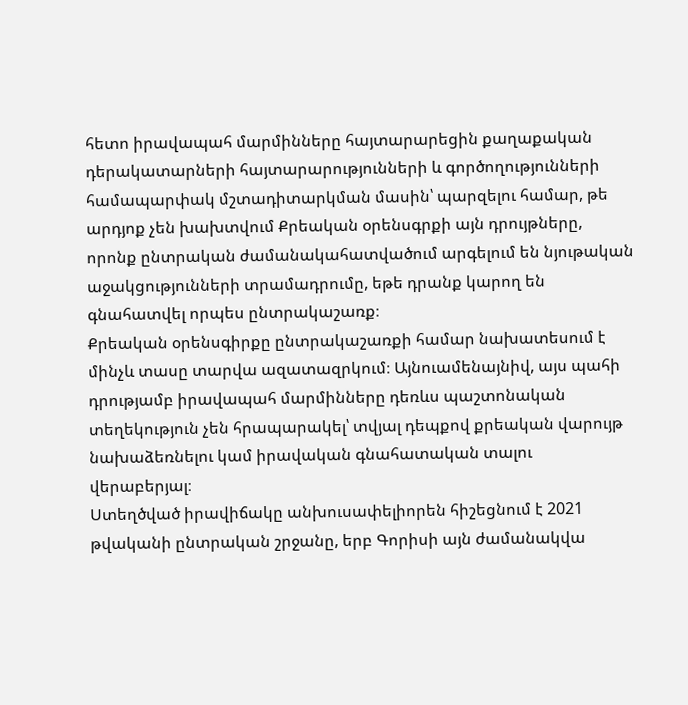հետո իրավապահ մարմինները հայտարարեցին քաղաքական դերակատարների հայտարարությունների և գործողությունների համապարփակ մշտադիտարկման մասին՝ պարզելու համար, թե արդյոք չեն խախտվում Քրեական օրենսգրքի այն դրույթները, որոնք ընտրական ժամանակահատվածում արգելում են նյութական աջակցությունների տրամադրումը, եթե դրանք կարող են գնահատվել որպես ընտրակաշառք։
Քրեական օրենսգիրքը ընտրակաշառքի համար նախատեսում է մինչև տասը տարվա ազատազրկում։ Այնուամենայնիվ, այս պահի դրությամբ իրավապահ մարմինները դեռևս պաշտոնական տեղեկություն չեն հրապարակել՝ տվյալ դեպքով քրեական վարույթ նախաձեռնելու կամ իրավական գնահատական տալու վերաբերյալ։
Ստեղծված իրավիճակը անխուսափելիորեն հիշեցնում է 2021 թվականի ընտրական շրջանը, երբ Գորիսի այն ժամանակվա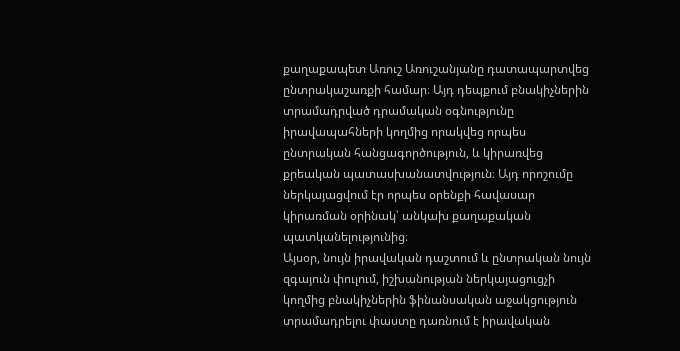քաղաքապետ Առուշ Առուշանյանը դատապարտվեց ընտրակաշառքի համար։ Այդ դեպքում բնակիչներին տրամադրված դրամական օգնությունը իրավապահների կողմից որակվեց որպես ընտրական հանցագործություն, և կիրառվեց քրեական պատասխանատվություն։ Այդ որոշումը ներկայացվում էր որպես օրենքի հավասար կիրառման օրինակ՝ անկախ քաղաքական պատկանելությունից։
Այսօր, նույն իրավական դաշտում և ընտրական նույն զգայուն փուլում, իշխանության ներկայացուցչի կողմից բնակիչներին ֆինանսական աջակցություն տրամադրելու փաստը դառնում է իրավական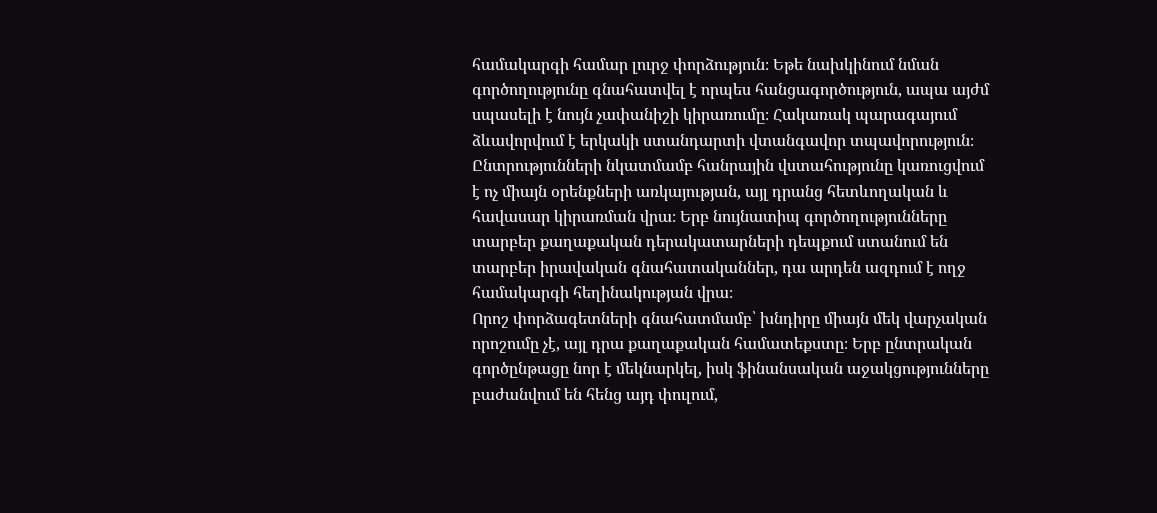համակարգի համար լուրջ փորձություն։ Եթե նախկինում նման գործողությունը գնահատվել է որպես հանցագործություն, ապա այժմ սպասելի է նույն չափանիշի կիրառումը։ Հակառակ պարագայում ձևավորվում է երկակի ստանդարտի վտանգավոր տպավորություն։
Ընտրությունների նկատմամբ հանրային վստահությունը կառուցվում է ոչ միայն օրենքների առկայության, այլ դրանց հետևողական և հավասար կիրառման վրա։ Երբ նույնատիպ գործողությունները տարբեր քաղաքական դերակատարների դեպքում ստանում են տարբեր իրավական գնահատականներ, դա արդեն ազդում է ողջ համակարգի հեղինակության վրա։
Որոշ փորձագետների գնահատմամբ՝ խնդիրը միայն մեկ վարչական որոշումը չէ, այլ դրա քաղաքական համատեքստը։ Երբ ընտրական գործընթացը նոր է մեկնարկել, իսկ ֆինանսական աջակցությունները բաժանվում են հենց այդ փուլում,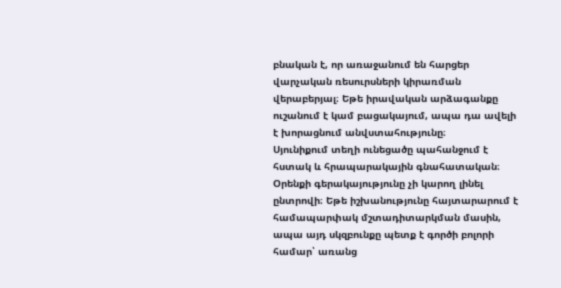բնական է, որ առաջանում են հարցեր վարչական ռեսուրսների կիրառման վերաբերյալ։ Եթե իրավական արձագանքը ուշանում է կամ բացակայում, ապա դա ավելի է խորացնում անվստահությունը։
Սյունիքում տեղի ունեցածը պահանջում է հստակ և հրապարակային գնահատական։ Օրենքի գերակայությունը չի կարող լինել ընտրովի։ Եթե իշխանությունը հայտարարում է համապարփակ մշտադիտարկման մասին, ապա այդ սկզբունքը պետք է գործի բոլորի համար՝ առանց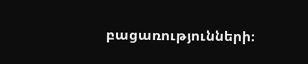բացառությունների։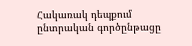Հակառակ դեպքում ընտրական գործընթացը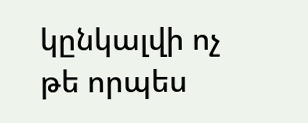կընկալվի ոչ թե որպես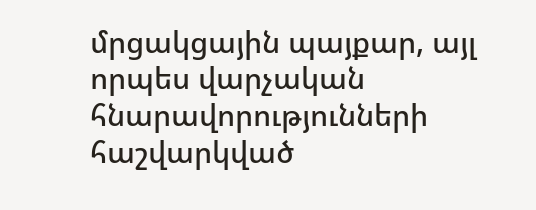մրցակցային պայքար, այլ որպես վարչական հնարավորությունների հաշվարկված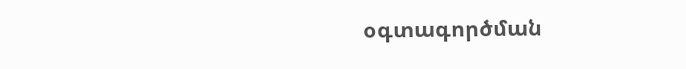օգտագործման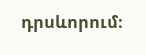դրսևորում։